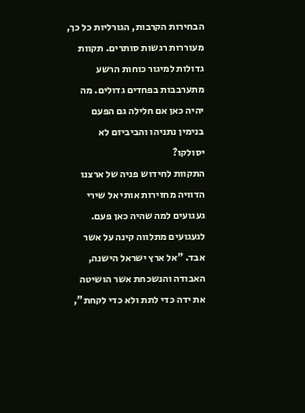הבחירות הקרבות, הגורליות כל כך, מעוררות רגשות סותרים. תקוות גדולות למיגור כוחות הרשע מתערבבות בפחדים גדולים. מה יהיה כאן אם חלילה גם הפעם בנימין נתניהו והביביזם לא יסולקו?
התקוות לחידוש פניה של ארצנו הדוויה מחזירות אותי אל שירי געגועים למה שהיה כאן פעם. לגעגועים מתלווה קינה על אשר אבד. "אל ארץ ישראל הישנה, האבודה והנשכחת אשר הושיטה את ידה כדי לתת ולא כדי לקחת",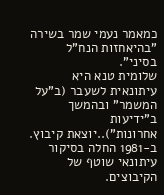כמאמר נעמי שמר בשירה "בהיאחזות הנח"ל בסיני".
שלומית טנא היא עיתונאית לשעבר (ב"על המשמר" ובהמשך ב"ידיעות אחרונות")..יוצאת קיבוץ. ב-1981 החלה בסיקור עיתונאי שוטף של הקיבוצים.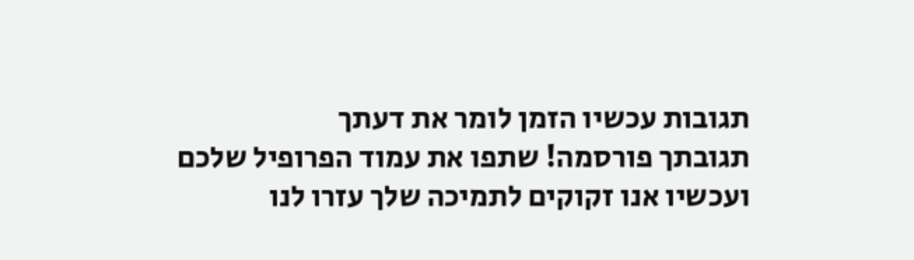תגובות עכשיו הזמן לומר את דעתך
תגובתך פורסמה! שתפו את עמוד הפרופיל שלכם
ועכשיו אנו זקוקים לתמיכה שלך עזרו לנו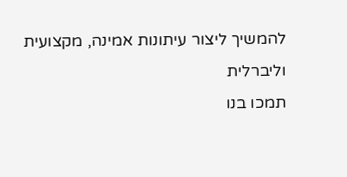להמשיך ליצור עיתונות אמינה, מקצועית וליברלית
תמכו בנו